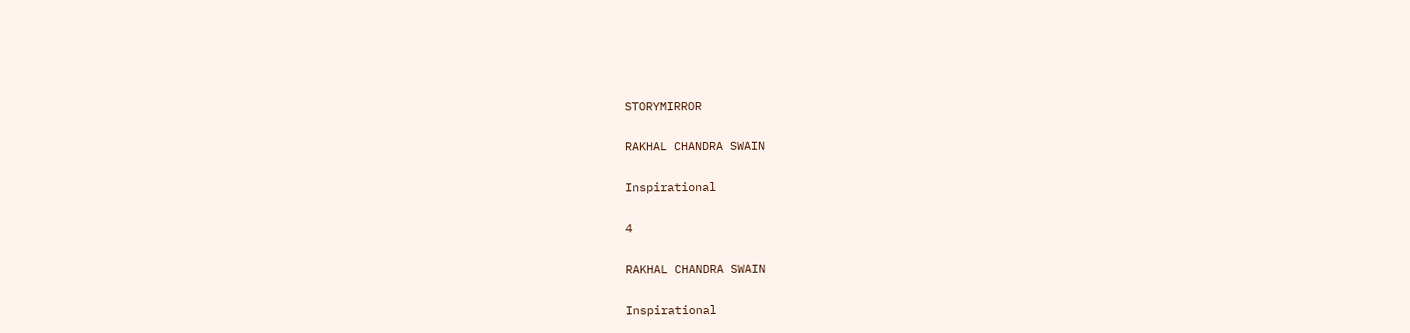STORYMIRROR

RAKHAL CHANDRA SWAIN

Inspirational

4

RAKHAL CHANDRA SWAIN

Inspirational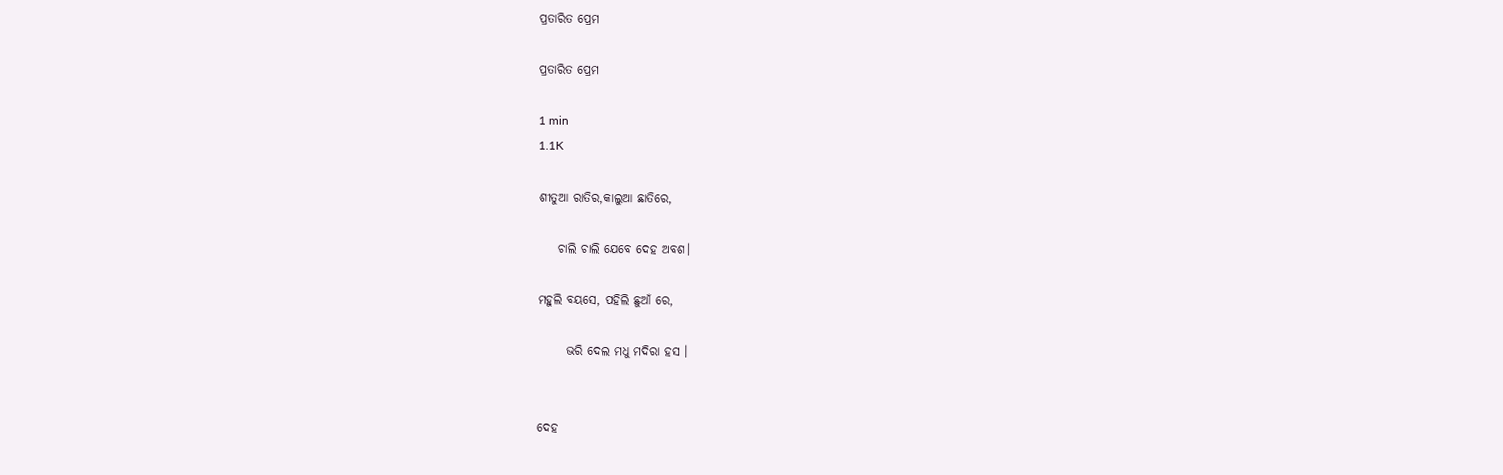ପ୍ରତାରିତ ପ୍ରେମ

ପ୍ରତାରିତ ପ୍ରେମ

1 min
1.1K

ଶୀତୁଆ ରାତିର,କାଲୁଆ ଛାତିରେ,

    ଚାଲି ଚାଲି ଯେବେ ଦେହ ଅବଶ।

ମହୁଲି ବୟସେ, ପହିଲି ଛୁଆଁ ରେ,

      ଭରି ଦେଲ ମଧୁ ମଦିରା ହସ ।


ଦେହ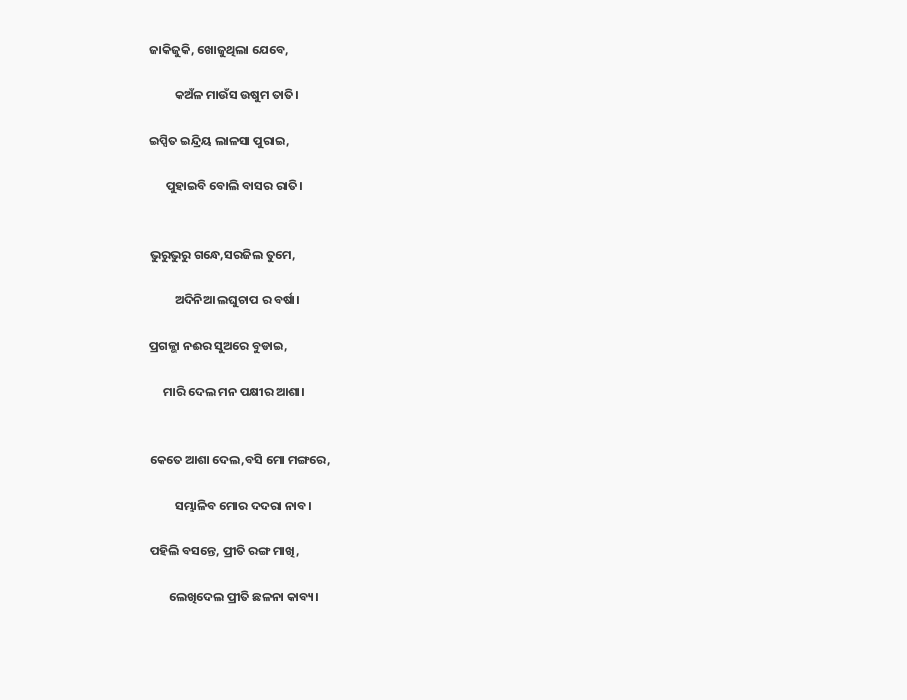ଜାକିଜୁକି, ଖୋଜୁଥିଲା ଯେବେ,

         କଅଁଳ ମାଉଁସ ଉଷୁମ ତାତି।

ଇପ୍ସିତ ଇନ୍ଦ୍ରିୟ ଲାଳସା ପୁରାଇ,

      ପୁହାଇବି ବୋଲି ବାସର ରାତି।


ଭୁରୁଭୁରୁ ଗନ୍ଧେ,ସରଜିଲ ତୁମେ,

         ଅଦିନିଆ ଲଘୁଚାପ ର ବର୍ଷା।

ପ୍ରଗଳ୍ଭା ନଈର ସୁଅରେ ବୁଡାଇ,

     ମାରି ଦେଲ ମନ ପକ୍ଷୀର ଆଶା।


କେତେ ଆଶା ଦେଲ,ବସି ମୋ ମଙ୍ଗରେ,

         ସମ୍ଭାଳିବ ମୋର ଦଦରା ନାବ।

ପହିଲି ବସନ୍ତେ, ପ୍ରୀତି ରଙ୍ଗ ମାଖି,

       ଲେଖିଦେଲ ପ୍ରୀତି ଛଳନା କାବ୍ୟ।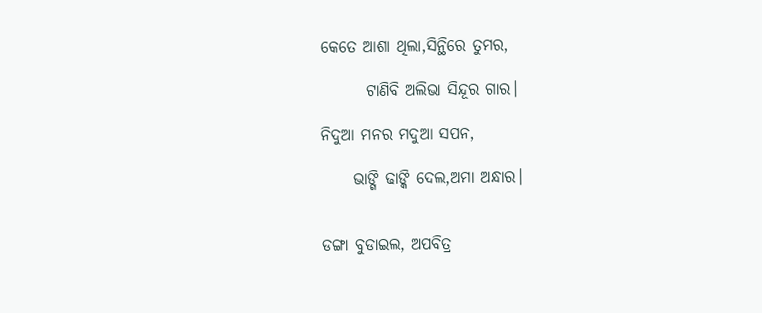କେତେ ଆଶା ଥିଲା,ସିନ୍ଥିରେ ତୁମର,

       ଟାଣିବି ଅଲିଭା ସିନ୍ଦୂର ଗାର।

ନିଦୁଆ ମନର ମଦୁଆ ସପନ,

     ଭାଙ୍ଗି ଢାଙ୍କି ଦେଲ,ଅମା ଅନ୍ଧାର।


ଡଙ୍ଗା ବୁଡାଇଲ, ଅପବିତ୍ର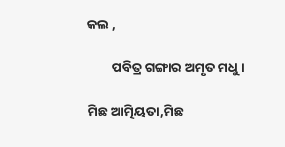କଲ ,

        ପବିତ୍ର ଗଙ୍ଗାର ଅମୃତ ମଧୁ।

ମିଛ ଆତ୍ମିୟତା,ମିଛ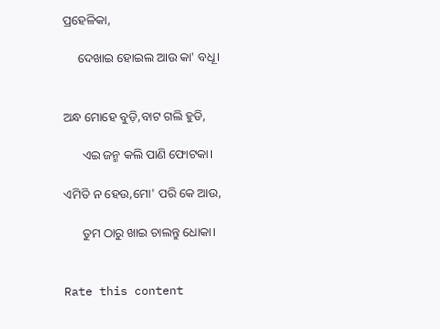ପ୍ରହେଳିକା,

     ଦେଖାଇ ହୋଇଲ ଆଉ କା' ବଧୂ।


ଅନ୍ଧ ମୋହେ ବୁଡ଼ି,ବାଟ ଗଲି ହୁଡି,

      ଏଇ ଜନ୍ମ କଲି ପାଣି ଫୋଟକା।

ଏମିତି ନ ହେଉ,ମୋ' ପରି କେ ଆଉ,

      ତୁମ ଠାରୁ ଖାଇ ଚାଲନ୍ତୁ ଧୋକା।


Rate this content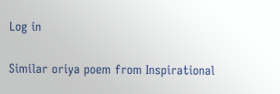Log in

Similar oriya poem from Inspirational